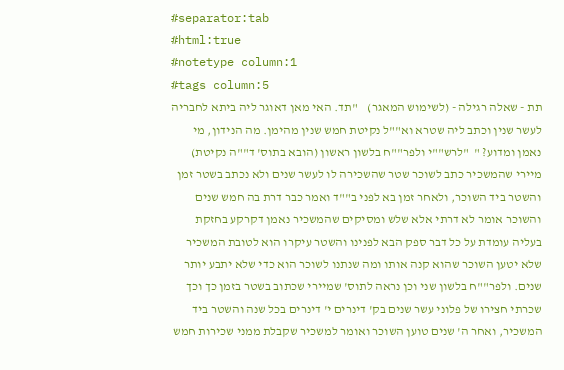#separator:tab
#html:true
#notetype column:1
#tags column:5
תת - שאלה רגילה - (לשימוש המאגר)    "תד. האי מאן דאוגר ליה ביתא לחבריה לעשר שנין וכתב ליה שטרא וא""ל נקיטת חמש שנין מהימן. מה הנידון, מי נאמן ומדוע? "  "לרש""י ולפר""ח בלשון ראשון (הובא בתוס' ד""ה נקיטת) מיירי שהמשכיר כתב לשוכר שטר שהשכירה לו לעשר שנים ולא נכתב בשטר זמן והשטר ביד השוכר, ולאחר זמן בא לפני ב""ד ואמר כבר דרת בה חמש שנים והשוכר אומר לא דרתי אלא שלש ומסיקים שהמשכיר נאמן דקרקע בחזקת בעליה עומדת על כל דבר ספק הבא לפנינו והשטר עיקרו הוא לטובת המשכיר שלא יטען השוכר שהוא קנה אותו ומה שנתנו לשוכר הוא כדי שלא יתבע יותר שנים. ולפר""ח בלשון שני וכן נראה לתוס' שמיירי שכתוב בשטר בזמן כך וכך שכרתי חצירו של פלוני עשר שנים בק' דינרים י' דינרים בכל שנה והשטר ביד המשכיר, ואחר ה' שנים טוען השוכר ואומר למשכיר שקבלת ממני שכירות חמש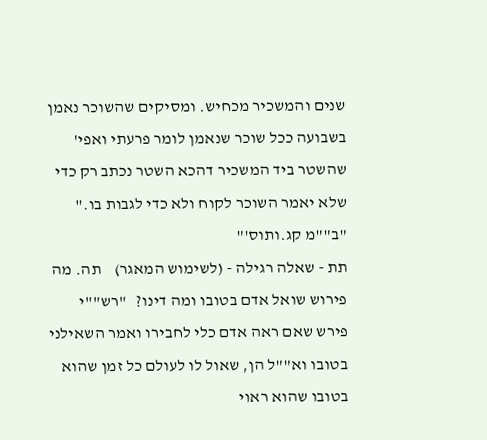שנים והמשכיר מכחיש. ומסיקים שהשוכר נאמן בשבועה ככל שוכר שנאמן לומר פרעתי ואפי' שהשטר ביד המשכיר דהכא השטר נכתב רק כדי שלא יאמר השוכר לקוח ולא כדי לגבות בו." "ב""מ קג.ותוס'"
תת - שאלה רגילה - (לשימוש המאגר)    תה. מה פירוש שואל אדם בטובו ומה דינו?   "רש""י פירש שאם ראה אדם כלי לחבירו ואמר השאילני בטובו וא""ל הן, שאול לו לעולם כל זמן שהוא בטובו שהוא ראוי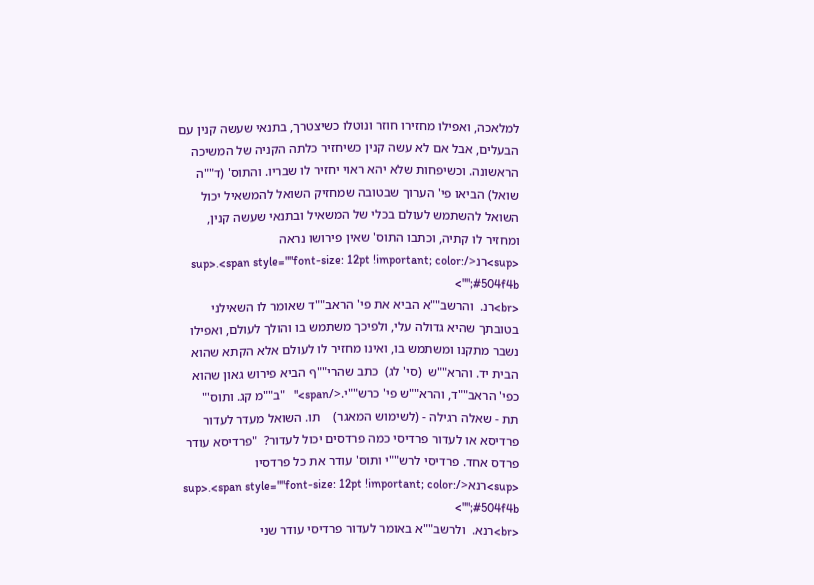למלאכה, ואפילו מחזירו חוזר ונוטלו כשיצטרך, בתנאי שעשה קנין עם הבעלים, אבל אם לא עשה קנין כשיחזיר כלתה הקניה של המשיכה הראשונה. וכשיפחות שלא יהא ראוי יחזיר לו שבריו. והתוס' (ד""ה שואל) הביאו פי' הערוך שבטובה שמחזיק השואל להמשאיל יכול השואל להשתמש לעולם בכלי של המשאיל ובתנאי שעשה קנין, ומחזיר לו קתיה, וכתבו התוס' שאין פירושו נראה <sup>רנ</sup>.<span style=""font-size: 12pt !important; color: #504f4b;"">
<br>רנ.  והרשב""א הביא את פי' הראב""ד שאומר לו השאילני בטובתך שהיא גדולה עלי, ולפיכך משתמש בו והולך לעולם, ואפילו נשבר מתקנו ומשתמש בו, ואינו מחזיר לו לעולם אלא הקתא שהוא הבית יד. והרא""ש  (סי' לג)  כתב שהרי""ף הביא פירוש גאון שהוא כפי' הראב""ד, והרא""ש פי' כרש""י.</span>"   "ב""מ קג. ותוס'"
תת - שאלה רגילה - (לשימוש המאגר)    תו. השואל מעדר לעדור פרדיסא או לעדור פרדיסי כמה פרדסים יכול לעדור?  "פרדיסא עודר פרדס אחד. פרדיסי לרש""י ותוס' עודר את כל פרדסיו <sup>רנא</sup>.<span style=""font-size: 12pt !important; color: #504f4b;"">
<br>רנא.  ולרשב""א באומר לעדור פרדיסי עודר שני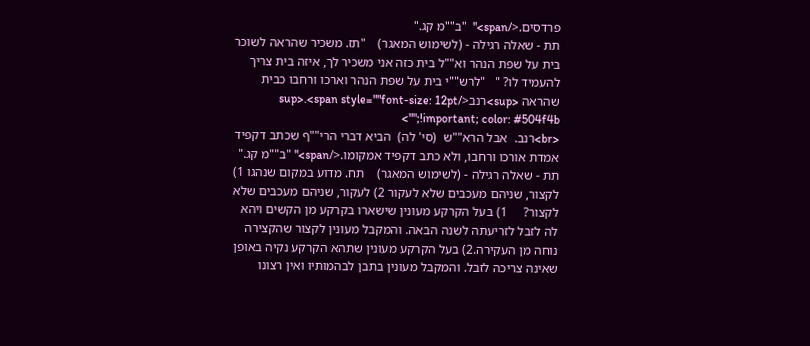פרדסים.</span>"  "ב""מ קג."
תת - שאלה רגילה - (לשימוש המאגר)    "תז. משכיר שהראה לשוכר בית על שפת הנהר וא""ל בית כזה אני משכיר לך, איזה בית צריך להעמיד לו? "   "לרש""י בית על שפת הנהר וארכו ורחבו כבית שהראה <sup>רנב</sup>.<span style=""font-size: 12pt !important; color: #504f4b;"">
<br>רנב.  אבל הרא""ש  (סי' לה)  הביא דברי הרי""ף שכתב דקפיד אמדת אורכו ורחבו, ולא כתב דקפיד אמקומו.</span>" "ב""מ קג."
תת - שאלה רגילה - (לשימוש המאגר)    תח. מדוע במקום שנהגו 1) לקצור, שניהם מעכבים שלא לעקור 2) לעקור, שניהם מעכבים שלא לקצור?     1) בעל הקרקע מעונין שישארו בקרקע מן הקשים ויהא לה לזבל לזריעתה לשנה הבאה. והמקבל מעונין לקצור שהקצירה נוחה מן העקירה.2) בעל הקרקע מעונין שתהא הקרקע נקיה באופן שאינה צריכה לזבל. והמקבל מעונין בתבן לבהמותיו ואין רצונו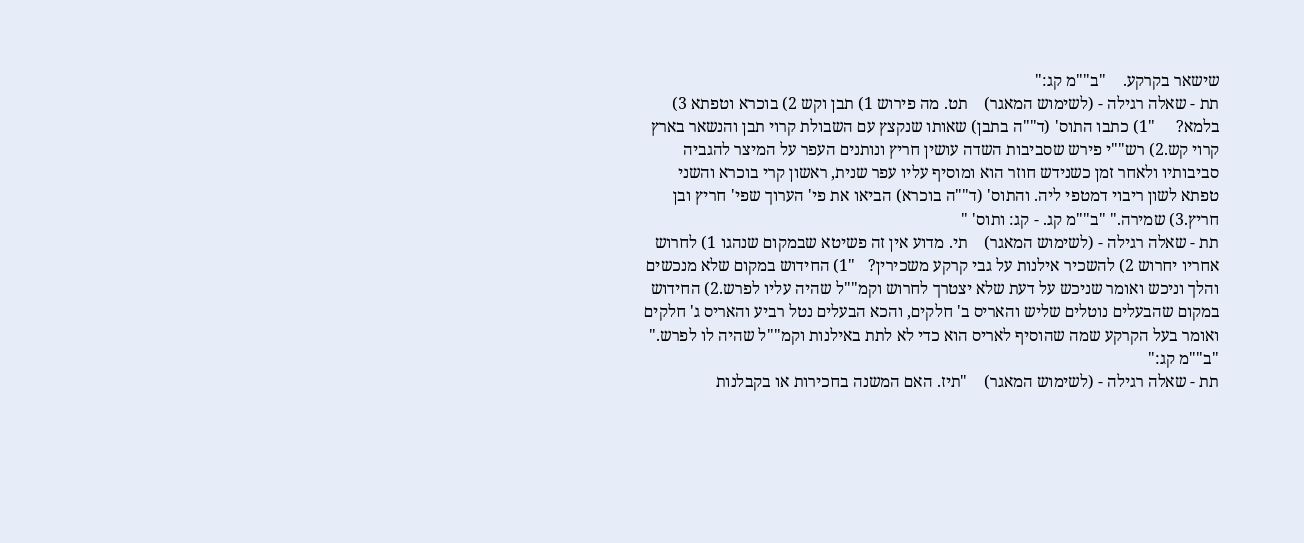שישאר בקרקע.    "ב""מ קג:"
תת - שאלה רגילה - (לשימוש המאגר)    תט. מה פירוש 1) תבן וקש 2) בוכרא וטפתא 3) בלמא?     "1) כתבו התוס' (ד""ה בתבן) שאותו שנקצץ עם השבולת קרוי תבן והנשאר בארץ קרוי קש.2) רש""י פירש שסביבות השדה עושין חריץ ונותנים העפר על המיצר להגביה סביבותיו ולאחר זמן כשנידש חוזר הוא ומוסיף עליו עפר שנית, ראשון קרי בוכרא והשני טפתא לשון ריבוי דמטפי ליה. והתוס' (ד""ה בוכרא) הביאו את פי' הערוך שפי' חריץ ובן חריץ.3) שמירה." "ב""מ קג. - קג: ותוס' "
תת - שאלה רגילה - (לשימוש המאגר)    תי. מדוע אין זה פשיטא שבמקום שנהגו 1) לחרוש אחריו יחרוש 2) להשכיר אילנות על גבי קרקע משכירין?   "1) החידוש במקום שלא מנכשים והלך וניכש ואומר שניכש על דעת שלא יצטרך לחרוש וקמ""ל שהיה עליו לפרש.2) החידוש במקום שהבעלים נוטלים שליש והאריס ב' חלקים, והכא הבעלים נטל רביע והאריס ג' חלקים ואומר בעל הקרקע שמה שהוסיף לאריס הוא כדי לא לתת באילנות וקמ""ל שהיה לו לפרש." "ב""מ קג:"
תת - שאלה רגילה - (לשימוש המאגר)    "תיז. האם המשנה בחכירות או בקבלנות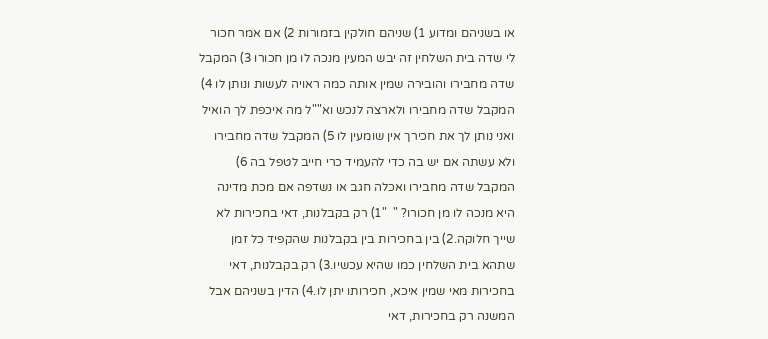או בשניהם ומדוע 1) שניהם חולקין בזמורות 2) אם אמר חכור לי שדה בית השלחין זה יבש המעין מנכה לו מן חכורו 3) המקבל שדה מחבירו והובירה שמין אותה כמה ראויה לעשות ונותן לו 4) המקבל שדה מחבירו ולארצה לנכש וא""ל מה איכפת לך הואיל ואני נותן לך את חכירך אין שומעין לו 5) המקבל שדה מחבירו ולא עשתה אם יש בה כדי להעמיד כרי חייב לטפל בה 6) המקבל שדה מחבירו ואכלה חגב או נשדפה אם מכת מדינה היא מנכה לו מן חכורו? "  "1) רק בקבלנות, דאי בחכירות לא שייך חלוקה.2) בין בחכירות בין בקבלנות שהקפיד כל זמן שתהא בית השלחין כמו שהיא עכשיו.3) רק בקבלנות, דאי בחכירות מאי שמין איכא, חכירותו יתן לו.4) הדין בשניהם אבל המשנה רק בחכירות, דאי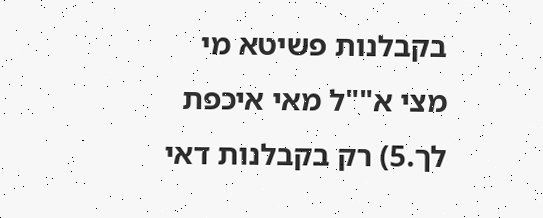בקבלנות פשיטא מי מצי א""ל מאי איכפת לך.5) רק בקבלנות דאי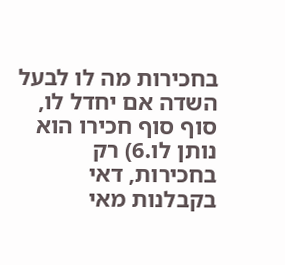בחכירות מה לו לבעל השדה אם יחדל לו, סוף סוף חכירו הוא נותן לו.6) רק בחכירות, דאי בקבלנות מאי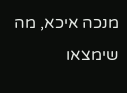מנכה איכא, מה שימצאו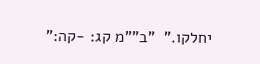יחלקו."  "ב""מ קג: -קה:"